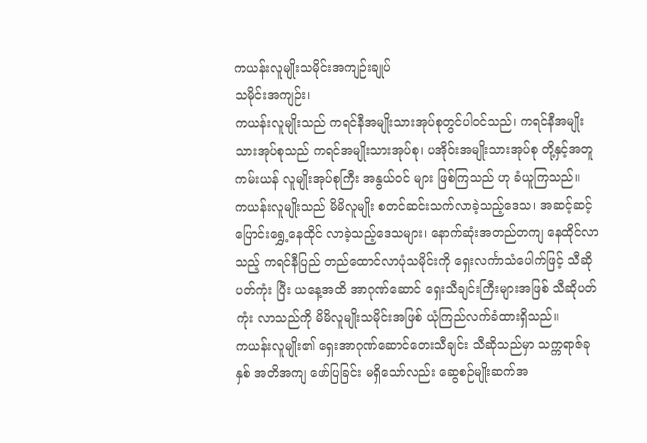ကယန်းလူမျိုးသမိုင်းအကျဉ်းချုပ်
သမိုင်းအကျဉ်း၊
ကယန်းလူမျိုးသည် ကရင်နီအမျိုးသားအုပ်စုတွင်ပါဝင်သည်၊ ကရင်နီအမျိုးသားအုပ်စုသည် ကရင်အမျိုးသားအုပ်စု၊ ပအိုဝ်းအမျိုးသားအုပ်စု တို့နှင့်အတူ ကမ်းယန် လူမျိုးအုပ်စုကြီး အနွယ်ဝင် များ ဖြစ်ကြသည် ဟု ခံယူကြသည်။
ကယန်းလူမျိုးသည် မိမိလူမျိုး စတင်ဆင်းသက်လာခဲ့သည့်ဒေသ၊ အဆင့်ဆင့်ပြောင်းရွှေ့နေထိုင် လာခဲ့သည့်ဒေသများ၊ နောက်ဆုံးအတည်တကျ နေထိုင်လာသည့် ကရင်နီပြည် တည်ထောင်လာပုံသမိုင်းကို ရှေးလင်္ကာသံပေါက်ဖြင့် သီဆိုပတ်ကုံး ပြီး ယနေ့အထိ အာဂုဏ်ဆောင် ရှေးသီချင်းကြီးများအဖြစ် သီဆိုပတ်ကုံး လာသည်ကို မိမိလူမျိုးသမိုင်းအဖြစ် ယုံကြည်လက်ခံထားရှိသည်။
ကယန်းလူမျိုး၏ ရှေးအာဂုဏ်ဆောင်တေးသီချင်း သီဆိုသည်မှာ သက္ကရာဇ်ခုနှစ် အတိအကျ ဖော်ပြခြင်း မရှိသော်လည်း ဆွေစဉ်မျိုးဆက်အ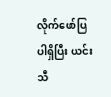လိုက်ဖော်ပြပါရှိပြီး ယင်းသီ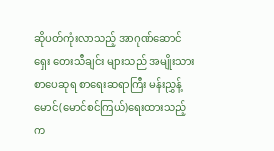ဆိုပတ်ကုံးလာသည့် အာဂုဏ်ဆောင်ရှေး တေးသီချင်း များသည် အမျိုးသားစာပေဆုရ စာရေးဆရာကြီး မန်းညွှန့်မောင်(မောင်စင်ကြယ်)ရေးထားသည့် က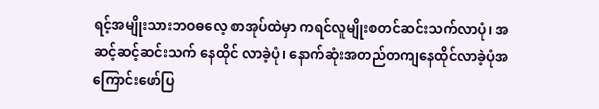ရင့်အမျိုးသားဘဝဓလေ့ စာအုပ်ထဲမှာ ကရင်လူမျိုးစတင်ဆင်းသက်လာပုံ၊ အဆင့်ဆင့်ဆင်းသက် နေထိုင် လာခဲ့ပုံ၊ နောက်ဆုံးအတည်တကျနေထိုင်လာခဲ့ပုံအကြောင်းဖော်ပြ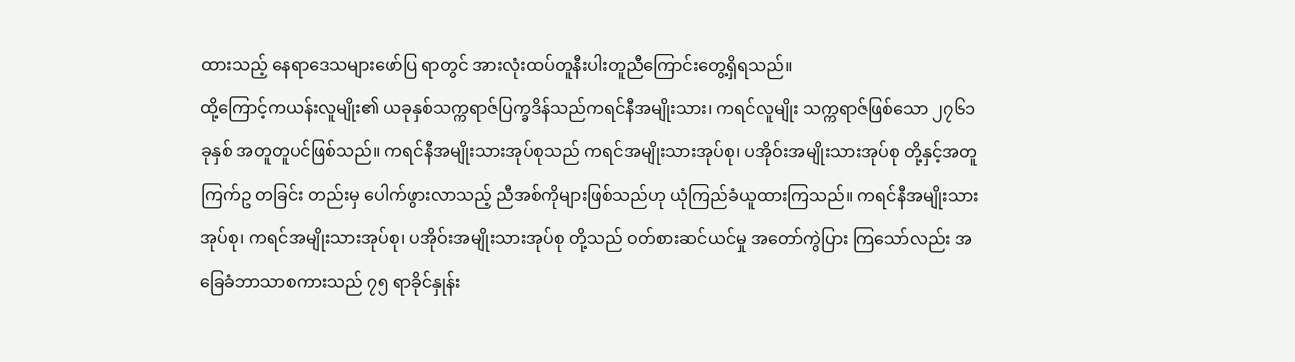ထားသည့် နေရာဒေသများဖော်ပြ ရာတွင် အားလုံးထပ်တူနီးပါးတူညီကြောင်းတွေ့ရှိရသည်။
ထို့ကြောင့်ကယန်းလူမျိုး၏ ယခုနှစ်သက္ကရာဇ်ပြက္ခဒိန်သည်ကရင်နီအမျိုးသား၊ ကရင်လူမျိုး သက္ကရာဇ်ဖြစ်သော ၂၇၆၁ခုနှစ် အတူတူပင်ဖြစ်သည်။ ကရင်နီအမျိုးသားအုပ်စုသည် ကရင်အမျိုးသားအုပ်စု၊ ပအိုဝ်းအမျိုးသားအုပ်စု တို့နှင့်အတူ ကြက်ဥ တခြင်း တည်းမှ ပေါက်ဖွားလာသည့် ညီအစ်ကိုများဖြစ်သည်ဟု ယုံကြည်ခံယူထားကြသည်။ ကရင်နီအမျိုးသားအုပ်စု၊ ကရင်အမျိုးသားအုပ်စု၊ ပအိုဝ်းအမျိုးသားအုပ်စု တို့သည် ဝတ်စားဆင်ယင်မှု အတော်ကွဲပြား ကြသော်လည်း အခြေခံဘာသာစကားသည် ၇၅ ရာခိုင်နှုန်း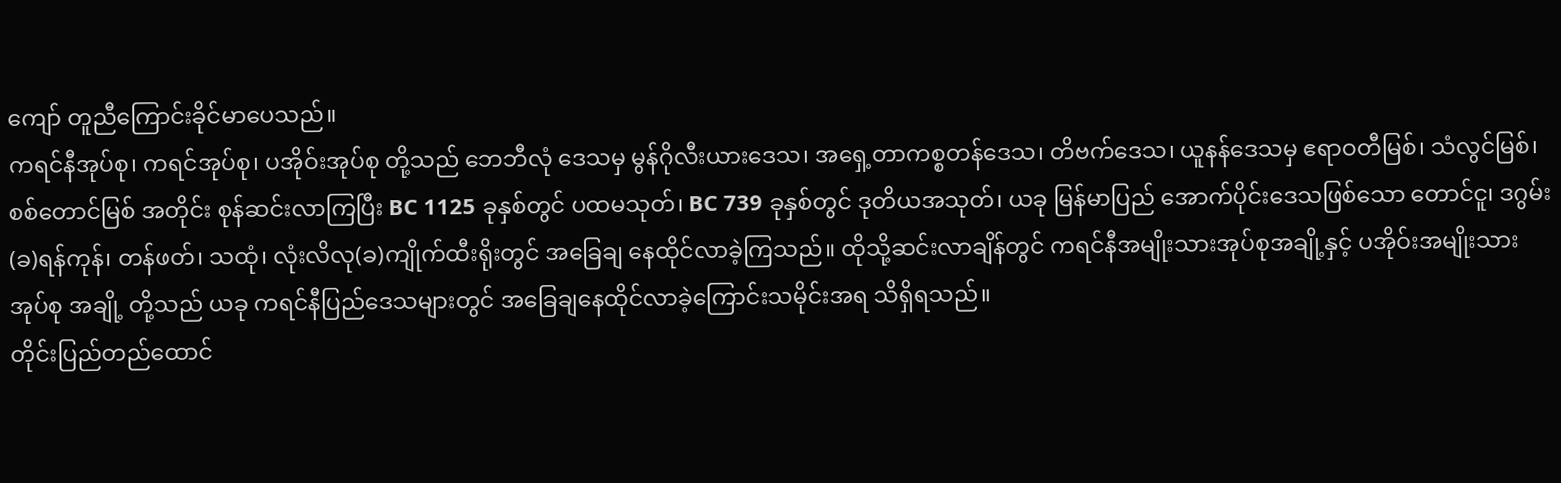ကျော် တူညီကြောင်းခိုင်မာပေသည်။
ကရင်နီအုပ်စု၊ ကရင်အုပ်စု၊ ပအိုဝ်းအုပ်စု တို့သည် ဘေဘီလုံ ဒေသမှ မွန်ဂိုလီးယားဒေသ၊ အရှေ့တာကစ္စတန်ဒေသ၊ တိဗက်ဒေသ၊ ယူနန်ဒေသမှ ဧရာဝတီမြစ်၊ သံလွင်မြစ်၊ စစ်တောင်မြစ် အတိုင်း စုန်ဆင်းလာကြပြီး BC 1125 ခုနှစ်တွင် ပထမသုတ်၊ BC 739 ခုနှစ်တွင် ဒုတိယအသုတ်၊ ယခု မြန်မာပြည် အောက်ပိုင်းဒေသဖြစ်သော တောင်ငူ၊ ဒဂွမ်း(ခ)ရန်ကုန်၊ တန်ဖတ်၊ သထုံ၊ လုံးလိလု(ခ)ကျိုက်ထီးရိုးတွင် အခြေချ နေထိုင်လာခဲ့ကြသည်။ ထိုသို့ဆင်းလာချိန်တွင် ကရင်နီအမျိုးသားအုပ်စုအချို့နှင့် ပအိုဝ်းအမျိုးသားအုပ်စု အချို့ တို့သည် ယခု ကရင်နီပြည်ဒေသများတွင် အခြေချနေထိုင်လာခဲ့ကြောင်းသမိုင်းအရ သိရှိရသည်။
တိုင်းပြည်တည်ထောင်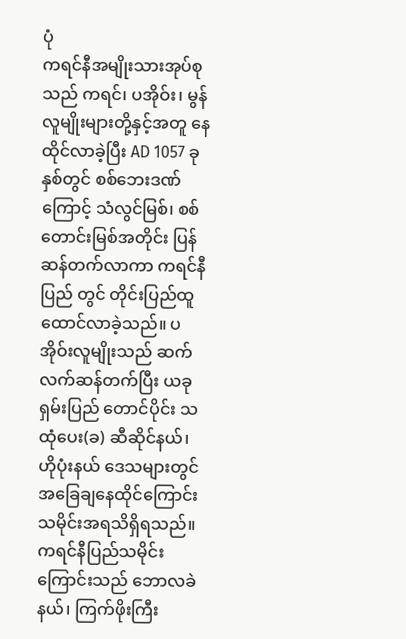ပုံ
ကရင်နီအမျိုးသားအုပ်စုသည် ကရင်၊ ပအိုဝ်း၊ မွန်လူမျိုးများတို့နှင့်အတူ နေထိုင်လာခဲ့ပြီး AD 1057 ခုနှစ်တွင် စစ်ဘေးဒဏ်ကြောင့် သံလွင်မြစ်၊ စစ်တောင်းမြစ်အတိုင်း ပြန်ဆန်တက်လာကာ ကရင်နီပြည် တွင် တိုင်းပြည်ထူထောင်လာခဲ့သည်။ ပအိုဝ်းလူမျိုးသည် ဆက်လက်ဆန်တက်ပြီး ယခုရှမ်းပြည် တောင်ပိုင်း သထုံပေး(ခ) ဆီဆိုင်နယ်၊ ဟိုပုံးနယ် ဒေသများတွင် အခြေချနေထိုင်ကြောင်းသမိုင်းအရသိရှိရသည်။
ကရင်နီပြည်သမိုင်းကြောင်းသည် ဘောလခဲနယ်၊ ကြက်ဖိုးကြီး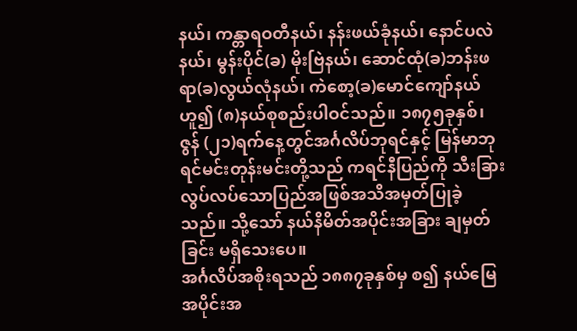နယ်၊ ကန္တာရဝတီနယ်၊ နန်းဖယ်ခုံနယ်၊ နောင်ပလဲ နယ်၊ မွန်းပိုင်(ခ) မိုးဗြဲနယ်၊ ဆောင်ထုံ(ခ)ဘန်းဖရာ(ခ)လွယ်လုံနယ်၊ ကဲစော့(ခ)မောင်ကျော်နယ် ဟူ၍ (၈)နယ်စုစည်းပါဝင်သည်။ ၁၈၇၅ခုနှစ်၊ ဇွန် (၂၁)ရက်နေ့တွင်အင်္ဂလိပ်ဘုရင်နှင့် မြန်မာဘုရင်မင်းတုန်းမင်းတို့သည် ကရင်နီပြည်ကို သီးခြားလွပ်လပ်သောပြည်အဖြစ်အသိအမှတ်ပြုခဲ့သည်။ သို့သော် နယ်နိမိတ်အပိုင်းအခြား ချမှတ်ခြင်း မရှိသေးပေ။
အင်္ဂလိပ်အစိုးရသည် ၁၈၈၇ခုနှစ်မှ စ၍ နယ်မြေအပိုင်းအ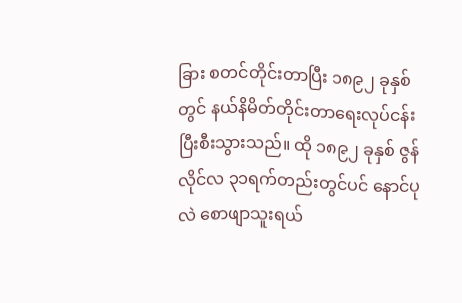ခြား စတင်တိုင်းတာပြီး ၁၈၉၂ ခုနှစ်တွင် နယ်နိမိတ်တိုင်းတာရေးလုပ်ငန်းပြီးစီးသွားသည်။ ထို ၁၈၉၂ ခုနှစ် ဇွန်လိုင်လ ၃၁ရက်တည်းတွင်ပင် နောင်ပုလဲ စောဖျာသူးရယ်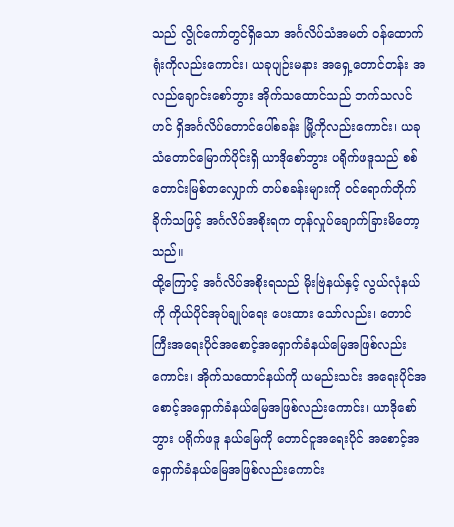သည် လွိုင်ကော်တွင်ရှိသော အင်္ဂလိပ်သံအမတ် ဝန်ထောက်ရုံးကိုလည်းကောင်း၊ ယခုပျဉ်းမနား အရှေ့တောင်တန်း အလည်ချောင်းစော်ဘွား အိုက်သထောင်သည် ဘက်သလင်ဟင် ရှိအင်္ဂလိပ်တောင်ပေါ်စခန်း မြို့ကိုလည်းကောင်း၊ ယခုသံတောင်မြောက်ပိုင်းရှိ ယာဒိုစော်ဘွား ပရိုက်ဖဒူသည် စစ်တောင်းမြစ်တလျှောက် တပ်စခန်းများကို ဝင်ရောက်တိုက်ခိုက်သဖြင့် အင်္ဂလိပ်အစိုးရက တုန်လှုပ်ချောက်ခြားမိတော့သည်။
ထို့ကြောင့် အင်္ဂလိပ်အစိုးရသည် မိုးဗြဲနယ်နှင့် လွယ်လုံနယ်ကို ကိုယ်ပိုင်အုပ်ချုပ်ရေး ပေးထား သော်လည်း၊ တောင်ကြီးအရေးပိုင်အစောင့်အရှောက်ခံနယ်မြေအဖြစ်လည်းကောင်း၊ အိုက်သထောင်နယ်ကို ယမည်းသင်း အရေးပိုင်အစောင့်အရှောက်ခံနယ်မြေအဖြစ်လည်းကောင်း၊ ယာဒိုစော်ဘွား ပရိုက်ဖဒူ နယ်မြေကို တောင်ငူအရေးပိုင် အစောင့်အရှောက်ခံနယ်မြေအဖြစ်လည်းကောင်း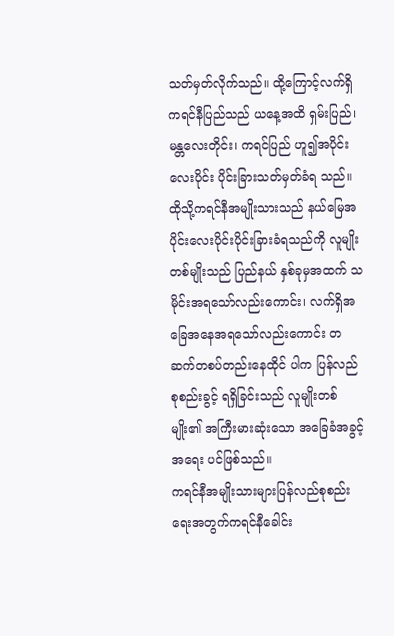သတ်မှတ်လိုက်သည်။ ထို့ကြောင့်လက်ရှိ ကရင်နီပြည်သည် ယနေ့အထိ ရှမ်းပြည်၊ မန္တလေးတိုင်း၊ ကရင်ပြည် ဟူ၍အပိုင်းလေးပိုင်း ပိုင်းခြားသတ်မှတ်ခံရ သည်။
ထိုသို့ကရင်နီအမျိုးသားသည် နယ်မြေအပိုင်းလေးပိုင်းပိုင်းခြားခံရသည်ကို လူမျိုးတစ်မျိုးသည် ပြည်နယ် နှစ်ခုမှအထက် သမိုင်းအရသော်လည်းကောင်း၊ လက်ရှိအခြေအနေအရသော်လည်းကောင်း တဆက်တစပ်တည်းနေထိုင် ပါက ပြန်လည်စုစည်းခွင့် ရရှိခြင်းသည် လူမျိုးတစ်မျိုး၏ အကြီးမားဆုံးသော အခြေခံအခွင့်အရေး ပင်ဖြစ်သည်။
ကရင်နီအမျိုးသားများပြန်လည်စုစည်းရေးအတွက်ကရင်နီခေါင်း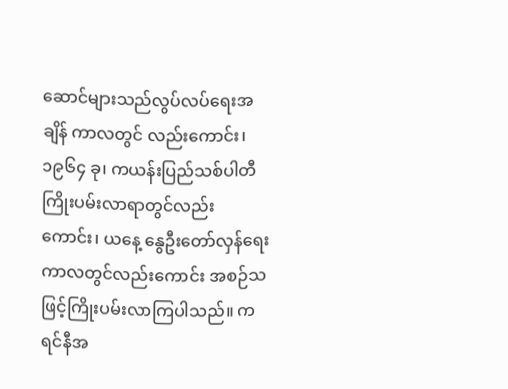ဆောင်များသည်လွပ်လပ်ရေးအချိန် ကာလတွင် လည်းကောင်း၊ ၁၉၆၄ ခု၊ ကယန်းပြည်သစ်ပါတီကြိုးပမ်းလာရာတွင်လည်းကောင်း၊ ယနေ့ နွေဦးတော်လှန်ရေး ကာလတွင်လည်းကောင်း အစဉ်သဖြင့်ကြိုးပမ်းလာကြပါသည်။ ကရင်နီအ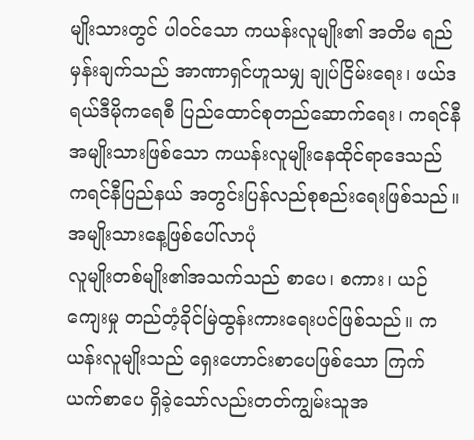မျိုးသားတွင် ပါဝင်သော ကယန်းလူမျိုး၏ အတိမ ရည်မှန်းချက်သည် အာဏာရှင်ဟူသမျှ ချုပ်ငြိမ်းရေး၊ ဖယ်ဒရယ်ဒီမိုကရေစီ ပြည်ထောင်စုတည်ဆောက်ရေး၊ ကရင်နီအမျိုးသားဖြစ်သော ကယန်းလူမျိုးနေထိုင်ရာဒေသည် ကရင်နီပြည်နယ် အတွင်းပြန်လည်စုစည်းရေးဖြစ်သည်။
အမျိုးသားနေ့ဖြစ်ပေါ်လာပုံ
လူမျိုးတစ်မျိုး၏အသက်သည် စာပေ၊ စကား၊ ယဉ်ကျေးမှု တည်တံ့ခိုင်မြဲထွန်းကားရေးပင်ဖြစ်သည်။ ကယန်းလူမျိုးသည် ရှေးဟောင်းစာပေဖြစ်သော ကြက်ယက်စာပေ ရှိခဲ့သော်လည်းတတ်ကျွမ်းသူအ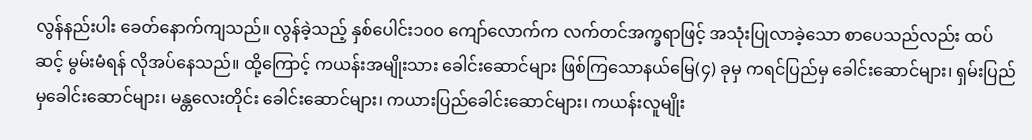လွန်နည်းပါး ခေတ်နောက်ကျသည်။ လွန်ခဲ့သည့် နှစ်ပေါင်း၁၀၀ ကျော်လောက်က လက်တင်အက္ခရာဖြင့် အသုံးပြုလာခဲ့သော စာပေသည်လည်း ထပ်ဆင့် မွမ်းမံရန် လိုအပ်နေသည်။ ထို့ကြောင့် ကယန်းအမျိုးသား ခေါင်းဆောင်များ ဖြစ်ကြသောနယ်မြေ(၄) ခုမှ ကရင်ပြည်မှ ခေါင်းဆောင်များ၊ ရှမ်းပြည်မှခေါင်းဆောင်များ၊ မန္တလေးတိုင်း ခေါင်းဆောင်များ၊ ကယားပြည်ခေါင်းဆောင်များ၊ ကယန်းလူမျိုး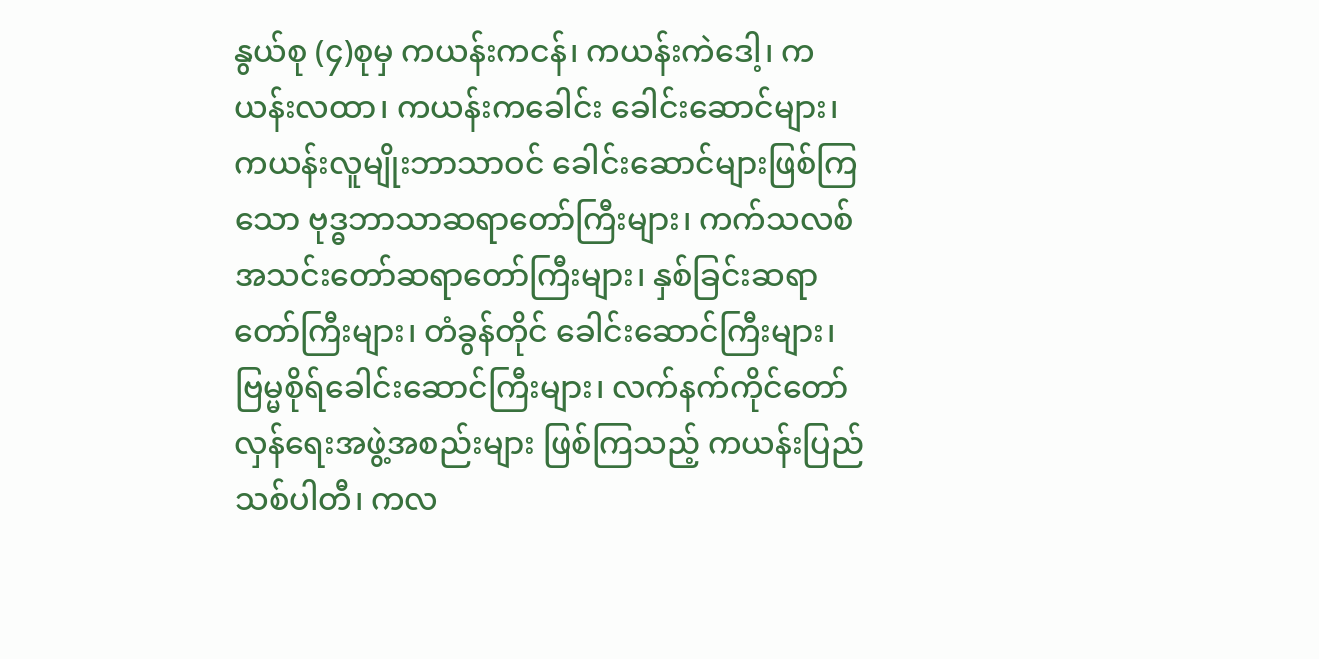နွယ်စု (၄)စုမှ ကယန်းကငန်၊ ကယန်းကဲဒေါ့၊ ကယန်းလထာ၊ ကယန်းကခေါင်း ခေါင်းဆောင်များ၊ ကယန်းလူမျိုးဘာသာဝင် ခေါင်းဆောင်များဖြစ်ကြသော ဗုဒ္ဓဘာသာဆရာတော်ကြီးများ၊ ကက်သလစ်အသင်းတော်ဆရာတော်ကြီးများ၊ နှစ်ခြင်းဆရာတော်ကြီးများ၊ တံခွန်တိုင် ခေါင်းဆောင်ကြီးများ၊ ဗြမ္မစိုရ်ခေါင်းဆောင်ကြီးများ၊ လက်နက်ကိုင်တော်လှန်ရေးအဖွဲ့အစည်းများ ဖြစ်ကြသည့် ကယန်းပြည်သစ်ပါတီ၊ ကလ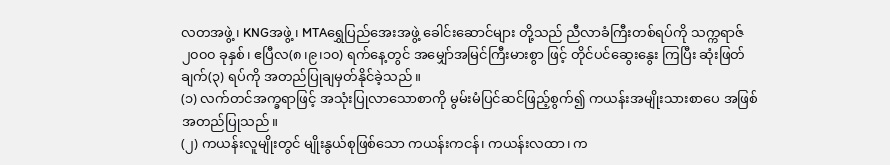လတအဖွဲ့ ၊ KNGအဖွဲ့ ၊ MTAရွှေပြည်အေးအဖွဲ့ ခေါင်းဆောင်များ တို့သည် ညီလာခံကြီးတစ်ရပ်ကို သက္ကရာဇ်၂၀၀၀ ခုနှစ်၊ ဧပြီလ(၈၊၉၊၁၀) ရက်နေ့တွင် အမျှော်အမြင်ကြီးမားစွာ ဖြင့် တိုင်ပင်ဆွေးနွေး ကြပြီး ဆုံးဖြတ်ချက်(၃) ရပ်ကို အတည်ပြုချမှတ်နိုင်ခဲ့သည်။
(၁) လက်တင်အက္ခရာဖြင့် အသုံးပြုလာသောစာကို မွမ်းမံပြင်ဆင်ဖြည့်စွက်၍ ကယန်းအမျိုးသားစာပေ အဖြစ်အတည်ပြုသည်။
(၂) ကယန်းလူမျိုးတွင် မျိုးနွယ်စုဖြစ်သော ကယန်းကငန်၊ ကယန်းလထာ၊ က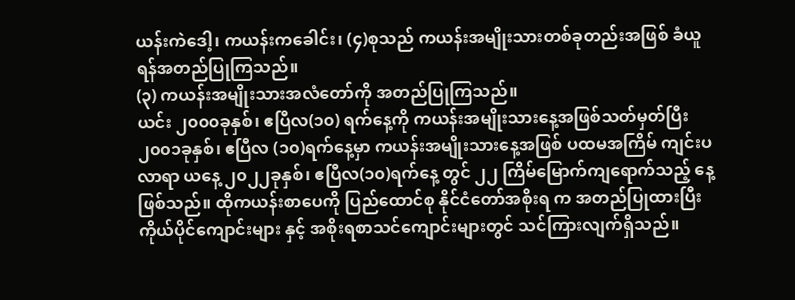ယန်းကဲဒေါ့၊ ကယန်းကခေါင်း၊ (၄)စုသည် ကယန်းအမျိုးသားတစ်ခုတည်းအဖြစ် ခံယူရန်အတည်ပြုကြသည်။
(၃) ကယန်းအမျိုးသားအလံတော်ကို အတည်ပြုကြသည်။
ယင်း ၂၀၀၀ခုနှစ်၊ ဧပြီလ(၁၀) ရက်နေ့ကို ကယန်းအမျိုးသားနေ့အဖြစ်သတ်မှတ်ပြီး ၂၀၀၁ခုနှစ်၊ ဧပြီလ (၁၀)ရက်နေ့မှာ ကယန်းအမျိုးသားနေ့အဖြစ် ပထမအကြိမ် ကျင်းပလာရာ ယနေ့ ၂၀၂၂ခုနှစ်၊ ဧပြီလ(၁၀)ရက်နေ့ တွင် ၂၂ ကြိမ်မြောက်ကျရောက်သည့် နေ့ဖြစ်သည်။ ထိုကယန်းစာပေကို ပြည်ထောင်စု နိုင်ငံတော်အစိုးရ က အတည်ပြုထားပြီး ကိုယ်ပိုင်ကျောင်းများ နှင့် အစိုးရစာသင်ကျောင်းများတွင် သင်ကြားလျက်ရှိသည်။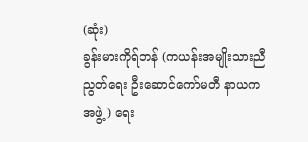(ဆုံး)
ခွန်းမားကိုရ်ဘန် (ကယန်းအမျိုးသားညီညွတ်ရေး ဦးဆောင်ကော်မတီ နာယကအဖွဲ့ ) ရေး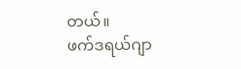တယ်။
ဖက်ဒရယ်ဂျာ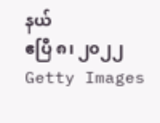နယ်
ဧပြီ ၈၊ ၂၀၂၂
Getty Images